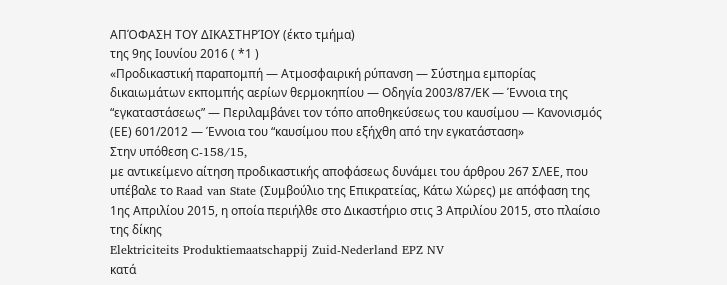ΑΠΌΦΑΣΗ ΤΟΥ ΔΙΚΑΣΤΗΡΊΟΥ (έκτο τμήμα)
της 9ης Ιουνίου 2016 ( *1 )
«Προδικαστική παραπομπή — Ατμοσφαιρική ρύπανση — Σύστημα εμπορίας δικαιωμάτων εκπομπής αερίων θερμοκηπίου — Οδηγία 2003/87/ΕΚ — Έννοια της “εγκαταστάσεως” — Περιλαμβάνει τον τόπο αποθηκεύσεως του καυσίμου — Κανονισμός (ΕΕ) 601/2012 — Έννοια του “καυσίμου που εξήχθη από την εγκατάσταση»
Στην υπόθεση C‑158/15,
με αντικείμενο αίτηση προδικαστικής αποφάσεως δυνάμει του άρθρου 267 ΣΛΕΕ, που υπέβαλε το Raad van State (Συμβούλιο της Επικρατείας, Κάτω Χώρες) με απόφαση της 1ης Απριλίου 2015, η οποία περιήλθε στο Δικαστήριο στις 3 Απριλίου 2015, στο πλαίσιο της δίκης
Elektriciteits Produktiemaatschappij Zuid-Nederland EPZ NV
κατά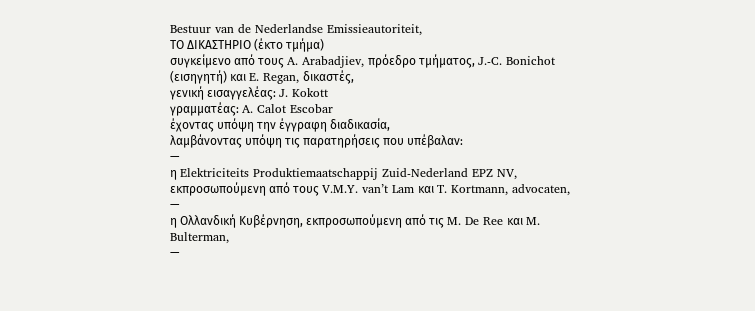Bestuur van de Nederlandse Emissieautoriteit,
ΤΟ ΔΙΚΑΣΤΗΡΙΟ (έκτο τμήμα)
συγκείμενο από τους A. Arabadjiev, πρόεδρο τμήματος, J.‑C. Bonichot (εισηγητή) και E. Regan, δικαστές,
γενική εισαγγελέας: J. Kokott
γραμματέας: A. Calot Escobar
έχοντας υπόψη την έγγραφη διαδικασία,
λαμβάνοντας υπόψη τις παρατηρήσεις που υπέβαλαν:
—
η Elektriciteits Produktiemaatschappij Zuid-Nederland EPZ NV, εκπροσωπούμενη από τους V.M.Y. van’t Lam και T. Kortmann, advocaten,
—
η Ολλανδική Κυβέρνηση, εκπροσωπούμενη από τις M. De Ree και M. Bulterman,
—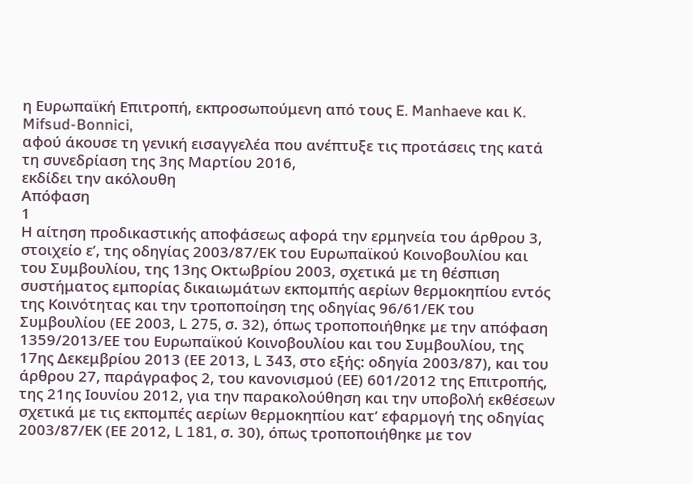η Ευρωπαϊκή Επιτροπή, εκπροσωπούμενη από τους E. Manhaeve και K. Mifsud-Bonnici,
αφού άκουσε τη γενική εισαγγελέα που ανέπτυξε τις προτάσεις της κατά τη συνεδρίαση της 3ης Μαρτίου 2016,
εκδίδει την ακόλουθη
Απόφαση
1
Η αίτηση προδικαστικής αποφάσεως αφορά την ερμηνεία του άρθρου 3, στοιχείο εʹ, της οδηγίας 2003/87/ΕΚ του Ευρωπαϊκού Κοινοβουλίου και του Συμβουλίου, της 13ης Οκτωβρίου 2003, σχετικά με τη θέσπιση συστήματος εμπορίας δικαιωμάτων εκπομπής αερίων θερμοκηπίου εντός της Κοινότητας και την τροποποίηση της οδηγίας 96/61/ΕΚ του Συμβουλίου (ΕΕ 2003, L 275, σ. 32), όπως τροποποιήθηκε με την απόφαση 1359/2013/ΕΕ του Ευρωπαϊκού Κοινοβουλίου και του Συμβουλίου, της 17ης Δεκεμβρίου 2013 (ΕΕ 2013, L 343, στο εξής: οδηγία 2003/87), και του άρθρου 27, παράγραφος 2, του κανονισμού (ΕΕ) 601/2012 της Επιτροπής, της 21ης Ιουνίου 2012, για την παρακολούθηση και την υποβολή εκθέσεων σχετικά με τις εκπομπές αερίων θερμοκηπίου κατ’ εφαρμογή της οδηγίας 2003/87/ΕΚ (ΕΕ 2012, L 181, σ. 30), όπως τροποποιήθηκε με τον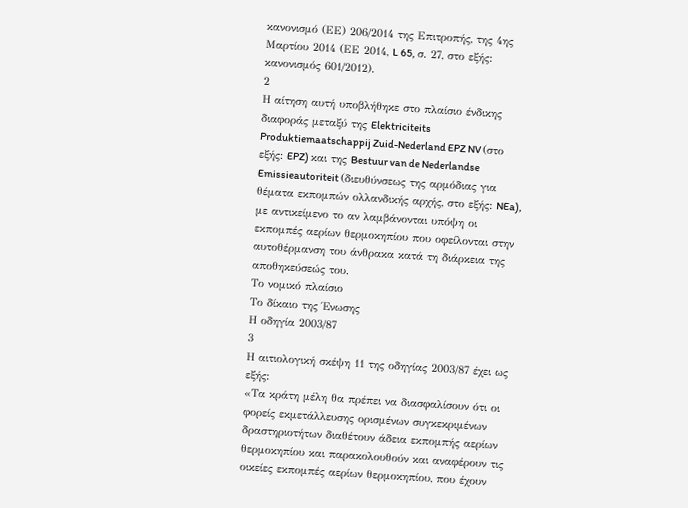κανονισμό (ΕΕ) 206/2014 της Επιτροπής, της 4ης Μαρτίου 2014 (ΕΕ 2014, L 65, σ. 27, στο εξής: κανονισμός 601/2012).
2
Η αίτηση αυτή υποβλήθηκε στο πλαίσιο ένδικης διαφοράς μεταξύ της Elektriciteits Produktiemaatschappij Zuid-Nederland EPZ NV (στο εξής: EPZ) και της Bestuur van de Nederlandse Emissieautoriteit (διευθύνσεως της αρμόδιας για θέματα εκπομπών ολλανδικής αρχής, στο εξής: NEa), με αντικείμενο το αν λαμβάνονται υπόψη οι εκπομπές αερίων θερμοκηπίου που οφείλονται στην αυτοθέρμανση του άνθρακα κατά τη διάρκεια της αποθηκεύσεώς του.
Το νομικό πλαίσιο
Το δίκαιο της Ένωσης
Η οδηγία 2003/87
3
Η αιτιολογική σκέψη 11 της οδηγίας 2003/87 έχει ως εξής:
«Τα κράτη μέλη θα πρέπει να διασφαλίσουν ότι οι φορείς εκμετάλλευσης ορισμένων συγκεκριμένων δραστηριοτήτων διαθέτουν άδεια εκπομπής αερίων θερμοκηπίου και παρακολουθούν και αναφέρουν τις οικείες εκπομπές αερίων θερμοκηπίου, που έχουν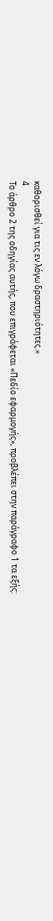καθορισθεί για τις εν λόγω δραστηριότητες.»
4
Το άρθρο 2 της οδηγίας αυτής, που επιγράφεται «Πεδίο εφαρμογής», προβλέπει στην παράγραφο 1 τα εξής: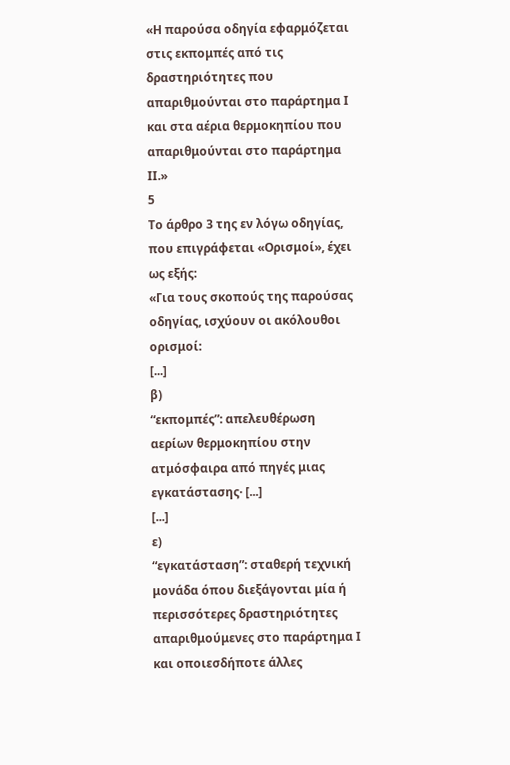«Η παρούσα οδηγία εφαρμόζεται στις εκπομπές από τις δραστηριότητες που απαριθμούνται στο παράρτημα Ι και στα αέρια θερμοκηπίου που απαριθμούνται στο παράρτημα ΙΙ.»
5
Το άρθρο 3 της εν λόγω οδηγίας, που επιγράφεται «Ορισμοί», έχει ως εξής:
«Για τους σκοπούς της παρούσας οδηγίας, ισχύουν οι ακόλουθοι ορισμοί:
[...]
β)
“εκπομπές”: απελευθέρωση αερίων θερμοκηπίου στην ατμόσφαιρα από πηγές μιας εγκατάστασης· [...]
[...]
ε)
“εγκατάσταση”: σταθερή τεχνική μονάδα όπου διεξάγονται μία ή περισσότερες δραστηριότητες απαριθμούμενες στο παράρτημα Ι και οποιεσδήποτε άλλες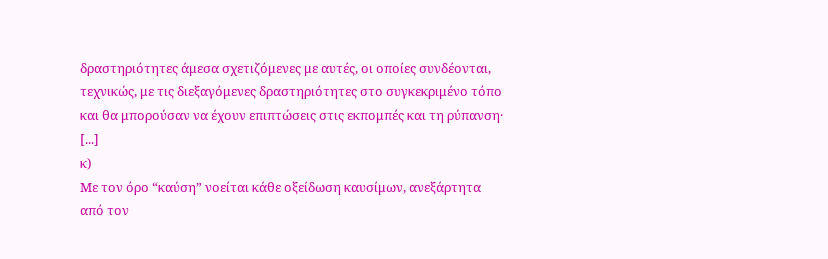δραστηριότητες άμεσα σχετιζόμενες με αυτές, οι οποίες συνδέονται, τεχνικώς, με τις διεξαγόμενες δραστηριότητες στο συγκεκριμένο τόπο και θα μπορούσαν να έχουν επιπτώσεις στις εκπομπές και τη ρύπανση·
[...]
κ)
Με τον όρο “καύση” νοείται κάθε οξείδωση καυσίμων, ανεξάρτητα από τον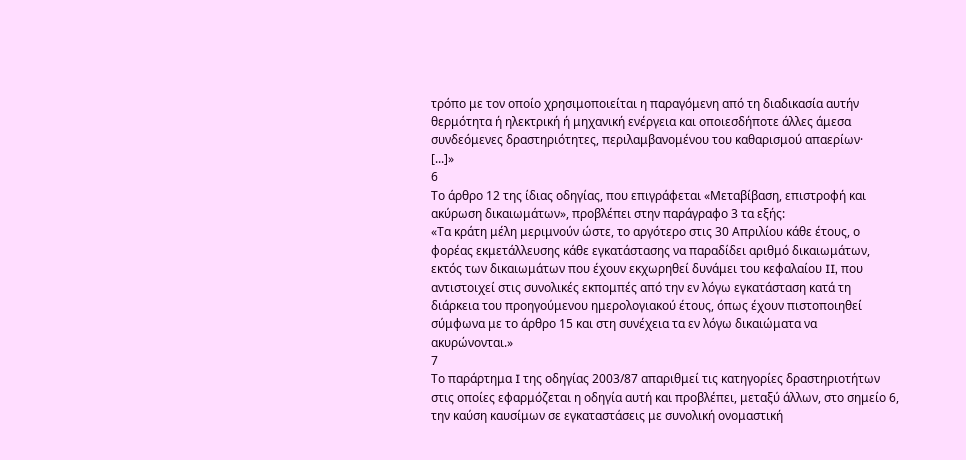τρόπο με τον οποίο χρησιμοποιείται η παραγόμενη από τη διαδικασία αυτήν θερμότητα ή ηλεκτρική ή μηχανική ενέργεια και οποιεσδήποτε άλλες άμεσα συνδεόμενες δραστηριότητες, περιλαμβανομένου του καθαρισμού απαερίων·
[...]»
6
Το άρθρο 12 της ίδιας οδηγίας, που επιγράφεται «Μεταβίβαση, επιστροφή και ακύρωση δικαιωμάτων», προβλέπει στην παράγραφο 3 τα εξής:
«Τα κράτη μέλη μεριμνούν ώστε, το αργότερο στις 30 Απριλίου κάθε έτους, ο φορέας εκμετάλλευσης κάθε εγκατάστασης να παραδίδει αριθμό δικαιωμάτων, εκτός των δικαιωμάτων που έχουν εκχωρηθεί δυνάμει του κεφαλαίου II, που αντιστοιχεί στις συνολικές εκπομπές από την εν λόγω εγκατάσταση κατά τη διάρκεια του προηγούμενου ημερολογιακού έτους, όπως έχουν πιστοποιηθεί σύμφωνα με το άρθρο 15 και στη συνέχεια τα εν λόγω δικαιώματα να ακυρώνονται.»
7
Το παράρτημα I της οδηγίας 2003/87 απαριθμεί τις κατηγορίες δραστηριοτήτων στις οποίες εφαρμόζεται η οδηγία αυτή και προβλέπει, μεταξύ άλλων, στο σημείο 6, την καύση καυσίμων σε εγκαταστάσεις με συνολική ονομαστική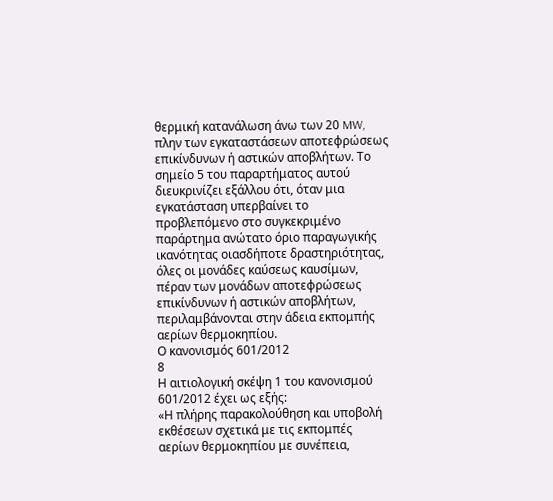θερμική κατανάλωση άνω των 20 MW, πλην των εγκαταστάσεων αποτεφρώσεως επικίνδυνων ή αστικών αποβλήτων. Το σημείο 5 του παραρτήματος αυτού διευκρινίζει εξάλλου ότι, όταν μια εγκατάσταση υπερβαίνει το προβλεπόμενο στο συγκεκριμένο παράρτημα ανώτατο όριο παραγωγικής ικανότητας οιασδήποτε δραστηριότητας, όλες οι μονάδες καύσεως καυσίμων, πέραν των μονάδων αποτεφρώσεως επικίνδυνων ή αστικών αποβλήτων, περιλαμβάνονται στην άδεια εκπομπής αερίων θερμοκηπίου.
Ο κανονισμός 601/2012
8
Η αιτιολογική σκέψη 1 του κανονισμού 601/2012 έχει ως εξής:
«Η πλήρης παρακολούθηση και υποβολή εκθέσεων σχετικά με τις εκπομπές αερίων θερμοκηπίου με συνέπεια,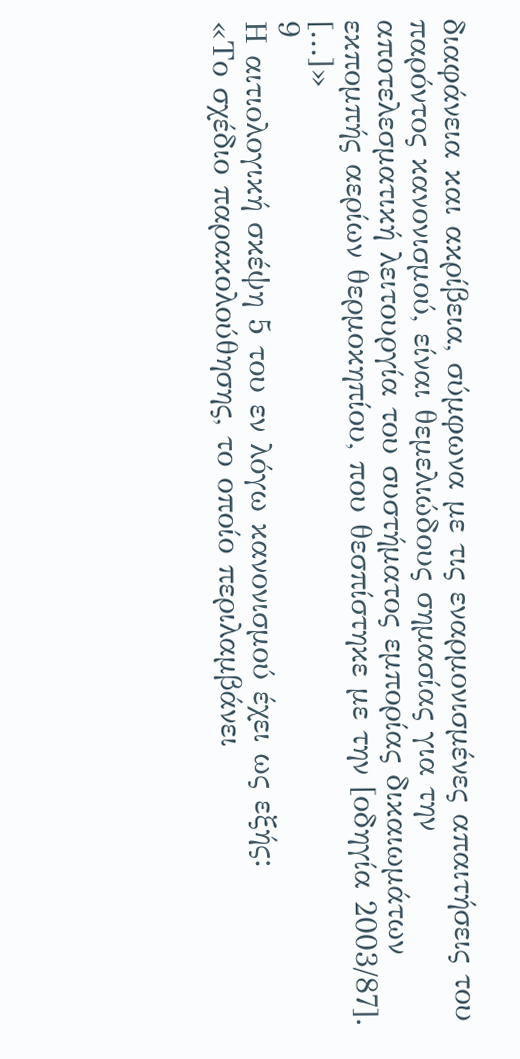διαφάνεια και ακρίβεια, σύμφωνα με τις εναρμονισμένες απαιτήσεις του παρόντος κανονισμού, είναι θεμελιώδους σημασίας για την αποτελεσματική λειτουργία του συστήματος εμπορίας δικαιωμάτων εκπομπής αερίων θερμοκηπίου, που θεσπίστηκε με την [οδηγία 2003/87]. [...]»
9
Η αιτιολογική σκέψη 5 του εν λόγω κανονισμού έχει ως εξής:
«Το σχέδιο παρακολούθησης, το οποίο περιλαμβάνει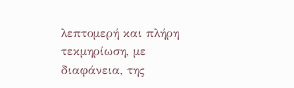λεπτομερή και πλήρη τεκμηρίωση, με διαφάνεια, της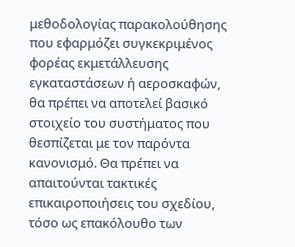μεθοδολογίας παρακολούθησης που εφαρμόζει συγκεκριμένος φορέας εκμετάλλευσης εγκαταστάσεων ή αεροσκαφών, θα πρέπει να αποτελεί βασικό στοιχείο του συστήματος που θεσπίζεται με τον παρόντα κανονισμό. Θα πρέπει να απαιτούνται τακτικές επικαιροποιήσεις του σχεδίου, τόσο ως επακόλουθο των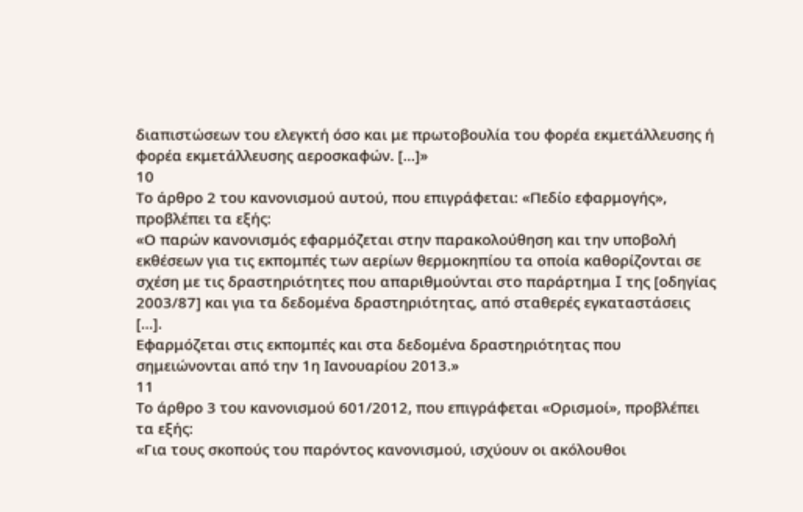διαπιστώσεων του ελεγκτή όσο και με πρωτοβουλία του φορέα εκμετάλλευσης ή φορέα εκμετάλλευσης αεροσκαφών. [...]»
10
Το άρθρο 2 του κανονισμού αυτού, που επιγράφεται: «Πεδίο εφαρμογής», προβλέπει τα εξής:
«Ο παρών κανονισμός εφαρμόζεται στην παρακολούθηση και την υποβολή εκθέσεων για τις εκπομπές των αερίων θερμοκηπίου τα οποία καθορίζονται σε σχέση με τις δραστηριότητες που απαριθμούνται στο παράρτημα I της [οδηγίας 2003/87] και για τα δεδομένα δραστηριότητας, από σταθερές εγκαταστάσεις [...].
Εφαρμόζεται στις εκπομπές και στα δεδομένα δραστηριότητας που σημειώνονται από την 1η Ιανουαρίου 2013.»
11
Το άρθρο 3 του κανονισμού 601/2012, που επιγράφεται «Ορισμοί», προβλέπει τα εξής:
«Για τους σκοπούς του παρόντος κανονισμού, ισχύουν οι ακόλουθοι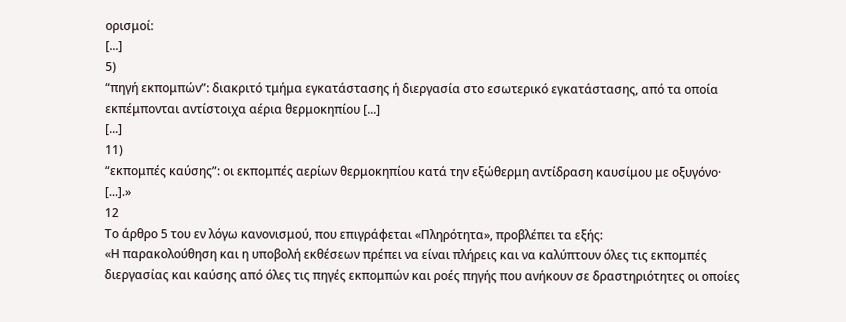ορισμοί:
[...]
5)
“πηγή εκπομπών”: διακριτό τμήμα εγκατάστασης ή διεργασία στο εσωτερικό εγκατάστασης, από τα οποία εκπέμπονται αντίστοιχα αέρια θερμοκηπίου [...]
[...]
11)
“εκπομπές καύσης”: οι εκπομπές αερίων θερμοκηπίου κατά την εξώθερμη αντίδραση καυσίμου με οξυγόνο·
[...].»
12
Το άρθρο 5 του εν λόγω κανονισμού, που επιγράφεται «Πληρότητα», προβλέπει τα εξής:
«Η παρακολούθηση και η υποβολή εκθέσεων πρέπει να είναι πλήρεις και να καλύπτουν όλες τις εκπομπές διεργασίας και καύσης από όλες τις πηγές εκπομπών και ροές πηγής που ανήκουν σε δραστηριότητες οι οποίες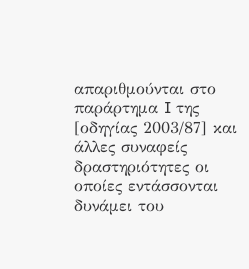απαριθμούνται στο παράρτημα I της [οδηγίας 2003/87] και άλλες συναφείς δραστηριότητες οι οποίες εντάσσονται δυνάμει του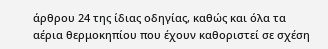άρθρου 24 της ίδιας οδηγίας, καθώς και όλα τα αέρια θερμοκηπίου που έχουν καθοριστεί σε σχέση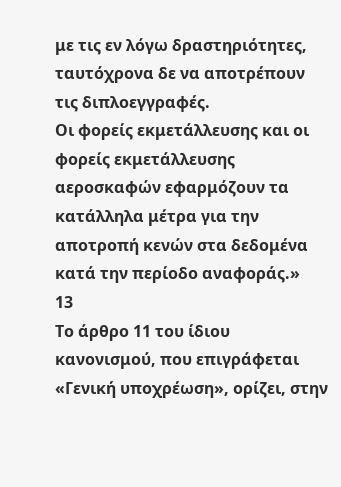με τις εν λόγω δραστηριότητες, ταυτόχρονα δε να αποτρέπουν τις διπλοεγγραφές.
Οι φορείς εκμετάλλευσης και οι φορείς εκμετάλλευσης αεροσκαφών εφαρμόζουν τα κατάλληλα μέτρα για την αποτροπή κενών στα δεδομένα κατά την περίοδο αναφοράς.»
13
Το άρθρο 11 του ίδιου κανονισμού, που επιγράφεται «Γενική υποχρέωση», ορίζει, στην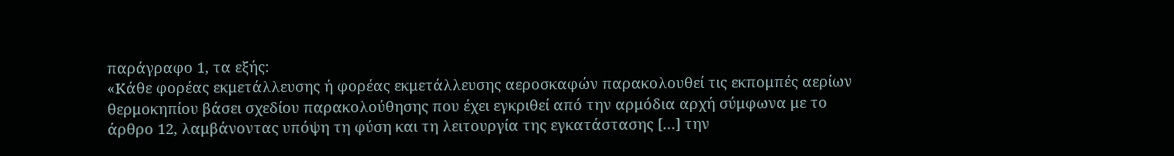παράγραφο 1, τα εξής:
«Κάθε φορέας εκμετάλλευσης ή φορέας εκμετάλλευσης αεροσκαφών παρακολουθεί τις εκπομπές αερίων θερμοκηπίου βάσει σχεδίου παρακολούθησης που έχει εγκριθεί από την αρμόδια αρχή σύμφωνα με το άρθρο 12, λαμβάνοντας υπόψη τη φύση και τη λειτουργία της εγκατάστασης […] την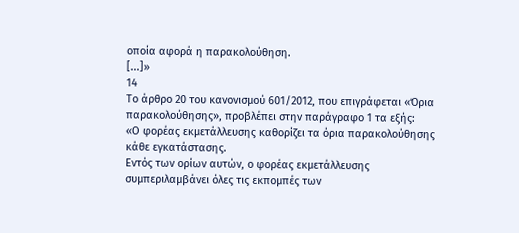οποία αφορά η παρακολούθηση.
[...]»
14
Το άρθρο 20 του κανονισμού 601/2012, που επιγράφεται «Όρια παρακολούθησης», προβλέπει στην παράγραφο 1 τα εξής:
«Ο φορέας εκμετάλλευσης καθορίζει τα όρια παρακολούθησης κάθε εγκατάστασης.
Εντός των ορίων αυτών, ο φορέας εκμετάλλευσης συμπεριλαμβάνει όλες τις εκπομπές των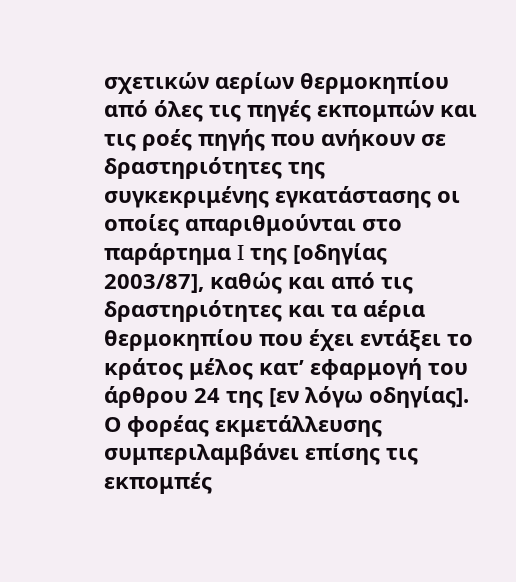σχετικών αερίων θερμοκηπίου από όλες τις πηγές εκπομπών και τις ροές πηγής που ανήκουν σε δραστηριότητες της συγκεκριμένης εγκατάστασης οι οποίες απαριθμούνται στο παράρτημα I της [οδηγίας 2003/87], καθώς και από τις δραστηριότητες και τα αέρια θερμοκηπίου που έχει εντάξει το κράτος μέλος κατ’ εφαρμογή του άρθρου 24 της [εν λόγω οδηγίας].
Ο φορέας εκμετάλλευσης συμπεριλαμβάνει επίσης τις εκπομπές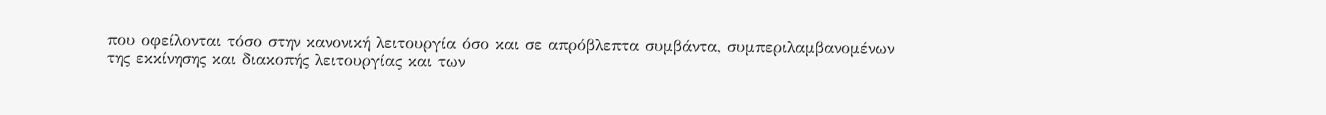που οφείλονται τόσο στην κανονική λειτουργία όσο και σε απρόβλεπτα συμβάντα, συμπεριλαμβανομένων της εκκίνησης και διακοπής λειτουργίας και των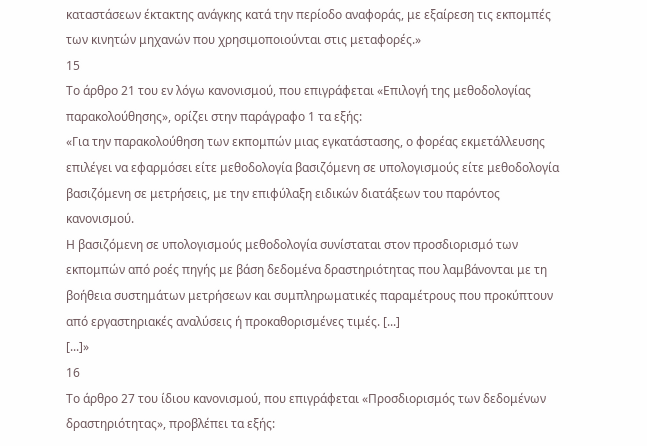καταστάσεων έκτακτης ανάγκης κατά την περίοδο αναφοράς, με εξαίρεση τις εκπομπές των κινητών μηχανών που χρησιμοποιούνται στις μεταφορές.»
15
Το άρθρο 21 του εν λόγω κανονισμού, που επιγράφεται «Επιλογή της μεθοδολογίας παρακολούθησης», ορίζει στην παράγραφο 1 τα εξής:
«Για την παρακολούθηση των εκπομπών μιας εγκατάστασης, ο φορέας εκμετάλλευσης επιλέγει να εφαρμόσει είτε μεθοδολογία βασιζόμενη σε υπολογισμούς είτε μεθοδολογία βασιζόμενη σε μετρήσεις, με την επιφύλαξη ειδικών διατάξεων του παρόντος κανονισμού.
Η βασιζόμενη σε υπολογισμούς μεθοδολογία συνίσταται στον προσδιορισμό των εκπομπών από ροές πηγής με βάση δεδομένα δραστηριότητας που λαμβάνονται με τη βοήθεια συστημάτων μετρήσεων και συμπληρωματικές παραμέτρους που προκύπτουν από εργαστηριακές αναλύσεις ή προκαθορισμένες τιμές. [...]
[...]»
16
Το άρθρο 27 του ίδιου κανονισμού, που επιγράφεται «Προσδιορισμός των δεδομένων δραστηριότητας», προβλέπει τα εξής: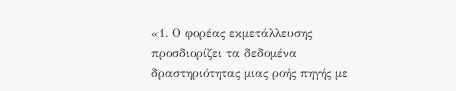«1. Ο φορέας εκμετάλλευσης προσδιορίζει τα δεδομένα δραστηριότητας μιας ροής πηγής με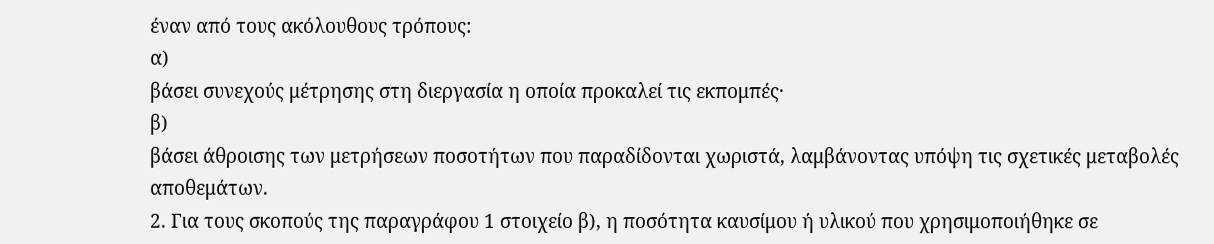έναν από τους ακόλουθους τρόπους:
α)
βάσει συνεχούς μέτρησης στη διεργασία η οποία προκαλεί τις εκπομπές·
β)
βάσει άθροισης των μετρήσεων ποσοτήτων που παραδίδονται χωριστά, λαμβάνοντας υπόψη τις σχετικές μεταβολές αποθεμάτων.
2. Για τους σκοπούς της παραγράφου 1 στοιχείο β), η ποσότητα καυσίμου ή υλικού που χρησιμοποιήθηκε σε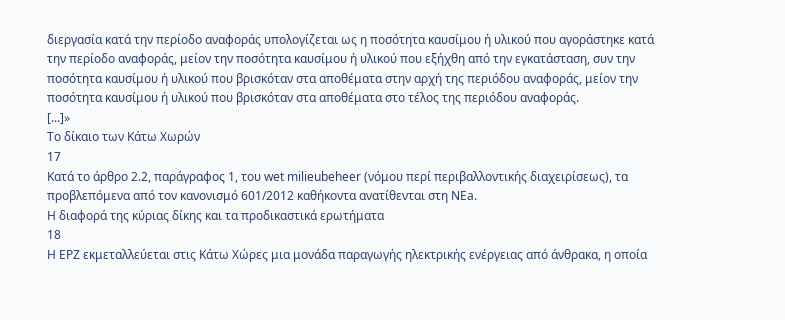διεργασία κατά την περίοδο αναφοράς υπολογίζεται ως η ποσότητα καυσίμου ή υλικού που αγοράστηκε κατά την περίοδο αναφοράς, μείον την ποσότητα καυσίμου ή υλικού που εξήχθη από την εγκατάσταση, συν την ποσότητα καυσίμου ή υλικού που βρισκόταν στα αποθέματα στην αρχή της περιόδου αναφοράς, μείον την ποσότητα καυσίμου ή υλικού που βρισκόταν στα αποθέματα στο τέλος της περιόδου αναφοράς.
[...]»
Το δίκαιο των Κάτω Χωρών
17
Κατά το άρθρο 2.2, παράγραφος 1, του wet milieubeheer (νόμου περί περιβαλλοντικής διαχειρίσεως), τα προβλεπόμενα από τον κανονισμό 601/2012 καθήκοντα ανατίθενται στη NEa.
Η διαφορά της κύριας δίκης και τα προδικαστικά ερωτήματα
18
Η EPZ εκμεταλλεύεται στις Κάτω Χώρες μια μονάδα παραγωγής ηλεκτρικής ενέργειας από άνθρακα, η οποία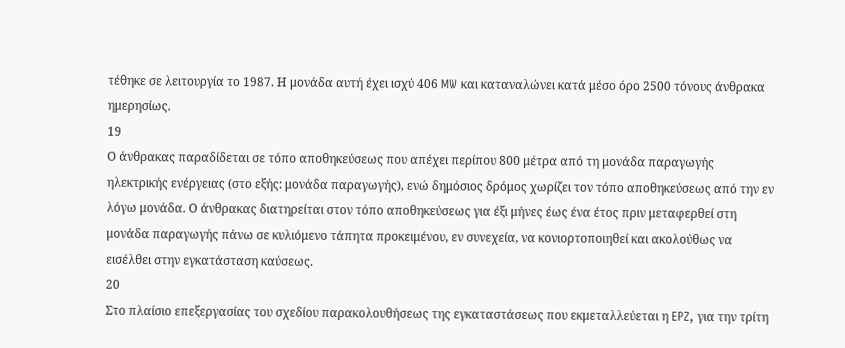τέθηκε σε λειτουργία το 1987. Η μονάδα αυτή έχει ισχύ 406 MW και καταναλώνει κατά μέσο όρο 2500 τόνους άνθρακα ημερησίως.
19
Ο άνθρακας παραδίδεται σε τόπο αποθηκεύσεως που απέχει περίπου 800 μέτρα από τη μονάδα παραγωγής ηλεκτρικής ενέργειας (στο εξής: μονάδα παραγωγής), ενώ δημόσιος δρόμος χωρίζει τον τόπο αποθηκεύσεως από την εν λόγω μονάδα. Ο άνθρακας διατηρείται στον τόπο αποθηκεύσεως για έξι μήνες έως ένα έτος πριν μεταφερθεί στη μονάδα παραγωγής πάνω σε κυλιόμενο τάπητα προκειμένου, εν συνεχεία, να κονιορτοποιηθεί και ακολούθως να εισέλθει στην εγκατάσταση καύσεως.
20
Στο πλαίσιο επεξεργασίας του σχεδίου παρακολουθήσεως της εγκαταστάσεως που εκμεταλλεύεται η EPZ, για την τρίτη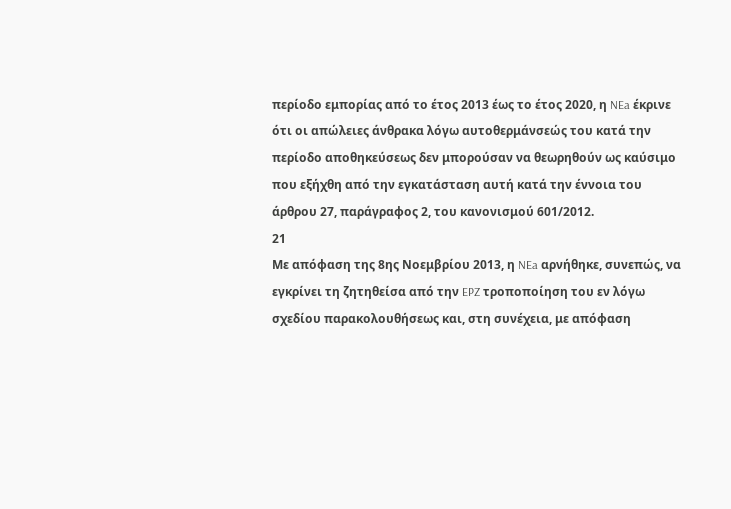περίοδο εμπορίας από το έτος 2013 έως το έτος 2020, η NEa έκρινε ότι οι απώλειες άνθρακα λόγω αυτοθερμάνσεώς του κατά την περίοδο αποθηκεύσεως δεν μπορούσαν να θεωρηθούν ως καύσιμο που εξήχθη από την εγκατάσταση αυτή κατά την έννοια του άρθρου 27, παράγραφος 2, του κανονισμού 601/2012.
21
Με απόφαση της 8ης Νοεμβρίου 2013, η NEa αρνήθηκε, συνεπώς, να εγκρίνει τη ζητηθείσα από την EPZ τροποποίηση του εν λόγω σχεδίου παρακολουθήσεως και, στη συνέχεια, με απόφαση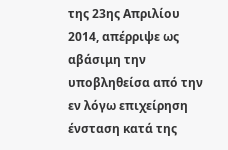της 23ης Απριλίου 2014, απέρριψε ως αβάσιμη την υποβληθείσα από την εν λόγω επιχείρηση ένσταση κατά της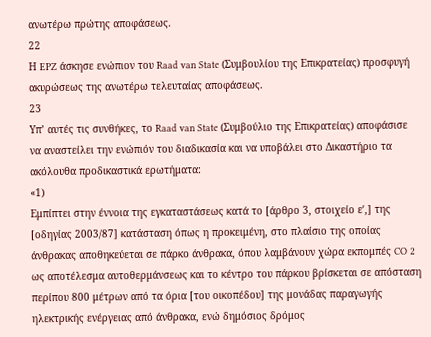ανωτέρω πρώτης αποφάσεως.
22
Η EPZ άσκησε ενώπιον του Raad van State (Συμβουλίου της Επικρατείας) προσφυγή ακυρώσεως της ανωτέρω τελευταίας αποφάσεως.
23
Υπ’ αυτές τις συνθήκες, το Raad van State (Συμβούλιο της Επικρατείας) αποφάσισε να αναστείλει την ενώπιόν του διαδικασία και να υποβάλει στο Δικαστήριο τα ακόλουθα προδικαστικά ερωτήματα:
«1)
Εμπίπτει στην έννοια της εγκαταστάσεως κατά το [άρθρο 3, στοιχείο εʹ,] της [οδηγίας 2003/87] κατάσταση όπως η προκειμένη, στο πλαίσιο της οποίας άνθρακας αποθηκεύεται σε πάρκο άνθρακα, όπου λαμβάνουν χώρα εκπομπές CO 2 ως αποτέλεσμα αυτοθερμάνσεως και το κέντρο του πάρκου βρίσκεται σε απόσταση περίπου 800 μέτρων από τα όρια [του οικοπέδου] της μονάδας παραγωγής ηλεκτρικής ενέργειας από άνθρακα, ενώ δημόσιος δρόμος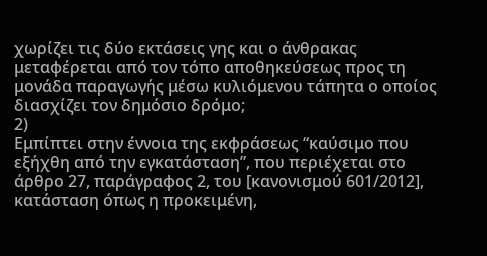χωρίζει τις δύο εκτάσεις γης και ο άνθρακας μεταφέρεται από τον τόπο αποθηκεύσεως προς τη μονάδα παραγωγής μέσω κυλιόμενου τάπητα ο οποίος διασχίζει τον δημόσιο δρόμο;
2)
Εμπίπτει στην έννοια της εκφράσεως “καύσιμο που εξήχθη από την εγκατάσταση”, που περιέχεται στο άρθρο 27, παράγραφος 2, του [κανονισμού 601/2012], κατάσταση όπως η προκειμένη,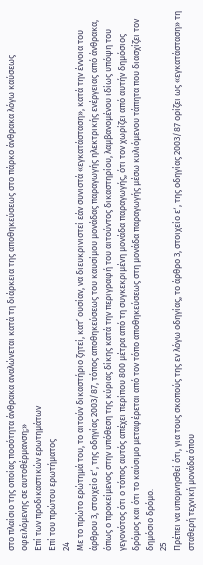στο πλαίσιο της οποίας ποσότητα άνθρακα αναλώνεται κατά τη διάρκεια της αποθηκεύσεως στο πάρκο άνθρακα λόγω καύσεως οφειλόμενης σε αυτοθέρμανση;»
Επί των προδικαστικών ερωτημάτων
Επί του πρώτου ερωτήματος
24
Με το πρώτο ερώτημά του, το αιτούν δικαστήριο ζητεί, κατ’ ουσίαν, να διευκρινιστεί εάν συνιστά «εγκατάσταση», κατά την έννοια του άρθρου 3, στοιχείο εʹ, της οδηγίας 2003/87, τόπος αποθηκεύσεως του καυσίμου μονάδας παραγωγής ηλεκτρικής ενέργειας από άνθρακα, όπως ο προκείμενος στην υπόθεση της κύριας δίκης κατά την περιγραφή του αιτούντος δικαστηρίου, λαμβανομένου ιδίως υπόψη του γεγονότος ότι ο τόπος αυτός απέχει περίπου 800 μέτρα από τη συγκεκριμένη μονάδα παραγωγής, ότι τον χωρίζει από αυτήν δημόσιος δρόμος και ότι το καύσιμο μεταφέρεται από τον τόπο αποθηκεύσεως στη μονάδα παραγωγής μέσω κυλιόμενου τάπητα που διασχίζει τον δημόσιο δρόμο.
25
Πρέπει να υπομνησθεί ότι, για τους σκοπούς της εν λόγω οδηγίας, το άρθρο 3, στοιχείο εʹ, της οδηγίας 2003/87 ορίζει ως «εγκατάσταση» τη σταθερή τεχνική μονάδα όπου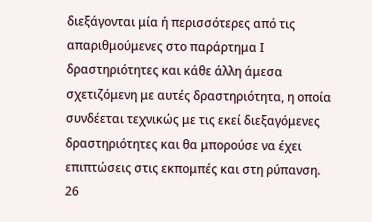διεξάγονται μία ή περισσότερες από τις απαριθμούμενες στο παράρτημα Ι δραστηριότητες και κάθε άλλη άμεσα σχετιζόμενη με αυτές δραστηριότητα, η οποία συνδέεται τεχνικώς με τις εκεί διεξαγόμενες δραστηριότητες και θα μπορούσε να έχει επιπτώσεις στις εκπομπές και στη ρύπανση.
26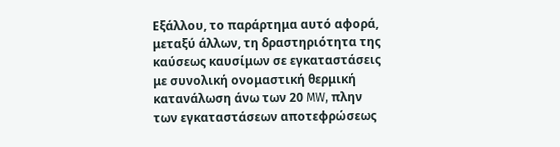Εξάλλου, το παράρτημα αυτό αφορά, μεταξύ άλλων, τη δραστηριότητα της καύσεως καυσίμων σε εγκαταστάσεις με συνολική ονομαστική θερμική κατανάλωση άνω των 20 MW, πλην των εγκαταστάσεων αποτεφρώσεως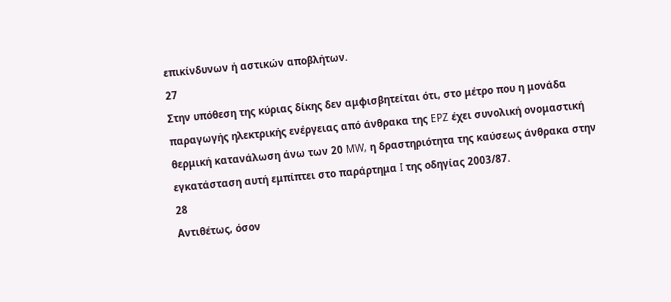επικίνδυνων ή αστικών αποβλήτων.
27
Στην υπόθεση της κύριας δίκης δεν αμφισβητείται ότι, στο μέτρο που η μονάδα παραγωγής ηλεκτρικής ενέργειας από άνθρακα της EPZ έχει συνολική ονομαστική θερμική κατανάλωση άνω των 20 MW, η δραστηριότητα της καύσεως άνθρακα στην εγκατάσταση αυτή εμπίπτει στο παράρτημα I της οδηγίας 2003/87.
28
Αντιθέτως, όσον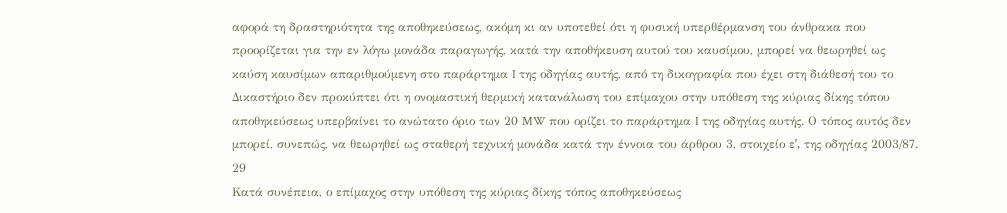αφορά τη δραστηριότητα της αποθηκεύσεως, ακόμη κι αν υποτεθεί ότι η φυσική υπερθέρμανση του άνθρακα που προορίζεται για την εν λόγω μονάδα παραγωγής, κατά την αποθήκευση αυτού του καυσίμου, μπορεί να θεωρηθεί ως καύση καυσίμων απαριθμούμενη στο παράρτημα I της οδηγίας αυτής, από τη δικογραφία που έχει στη διάθεσή του το Δικαστήριο δεν προκύπτει ότι η ονομαστική θερμική κατανάλωση του επίμαχου στην υπόθεση της κύριας δίκης τόπου αποθηκεύσεως υπερβαίνει το ανώτατο όριο των 20 MW που ορίζει το παράρτημα I της οδηγίας αυτής. Ο τόπος αυτός δεν μπορεί, συνεπώς, να θεωρηθεί ως σταθερή τεχνική μονάδα κατά την έννοια του άρθρου 3, στοιχείο εʹ, της οδηγίας 2003/87.
29
Κατά συνέπεια, ο επίμαχος στην υπόθεση της κύριας δίκης τόπος αποθηκεύσεως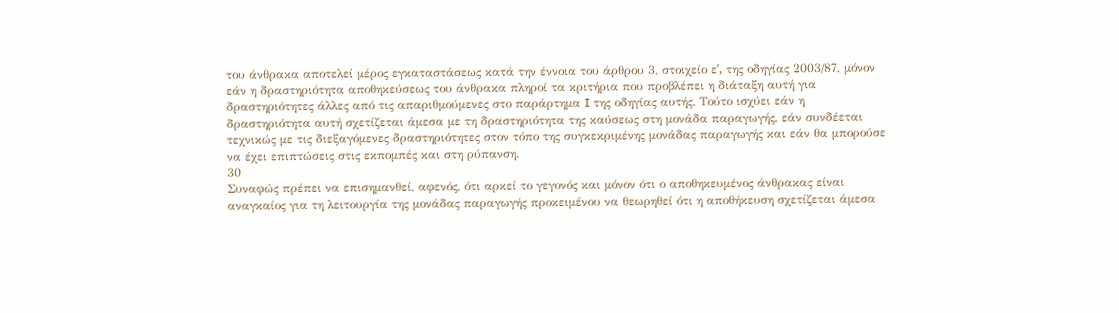του άνθρακα αποτελεί μέρος εγκαταστάσεως κατά την έννοια του άρθρου 3, στοιχείο εʹ, της οδηγίας 2003/87, μόνον εάν η δραστηριότητα αποθηκεύσεως του άνθρακα πληροί τα κριτήρια που προβλέπει η διάταξη αυτή για δραστηριότητες άλλες από τις απαριθμούμενες στο παράρτημα I της οδηγίας αυτής. Τούτο ισχύει εάν η δραστηριότητα αυτή σχετίζεται άμεσα με τη δραστηριότητα της καύσεως στη μονάδα παραγωγής, εάν συνδέεται τεχνικώς με τις διεξαγόμενες δραστηριότητες στον τόπο της συγκεκριμένης μονάδας παραγωγής και εάν θα μπορούσε να έχει επιπτώσεις στις εκπομπές και στη ρύπανση.
30
Συναφώς πρέπει να επισημανθεί, αφενός, ότι αρκεί το γεγονός και μόνον ότι ο αποθηκευμένος άνθρακας είναι αναγκαίος για τη λειτουργία της μονάδας παραγωγής προκειμένου να θεωρηθεί ότι η αποθήκευση σχετίζεται άμεσα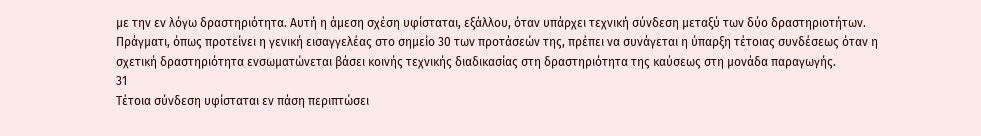με την εν λόγω δραστηριότητα. Αυτή η άμεση σχέση υφίσταται, εξάλλου, όταν υπάρχει τεχνική σύνδεση μεταξύ των δύο δραστηριοτήτων. Πράγματι, όπως προτείνει η γενική εισαγγελέας στο σημείο 30 των προτάσεών της, πρέπει να συνάγεται η ύπαρξη τέτοιας συνδέσεως όταν η σχετική δραστηριότητα ενσωματώνεται βάσει κοινής τεχνικής διαδικασίας στη δραστηριότητα της καύσεως στη μονάδα παραγωγής.
31
Τέτοια σύνδεση υφίσταται εν πάση περιπτώσει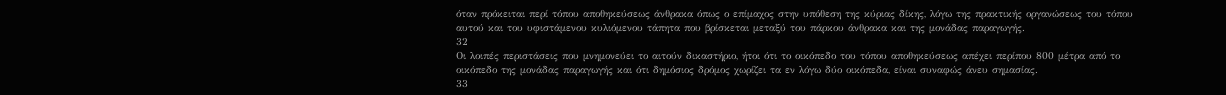όταν πρόκειται περί τόπου αποθηκεύσεως άνθρακα όπως ο επίμαχος στην υπόθεση της κύριας δίκης, λόγω της πρακτικής οργανώσεως του τόπου αυτού και του υφιστάμενου κυλιόμενου τάπητα που βρίσκεται μεταξύ του πάρκου άνθρακα και της μονάδας παραγωγής.
32
Οι λοιπές περιστάσεις που μνημονεύει το αιτούν δικαστήριο, ήτοι ότι το οικόπεδο του τόπου αποθηκεύσεως απέχει περίπου 800 μέτρα από το οικόπεδο της μονάδας παραγωγής και ότι δημόσιος δρόμος χωρίζει τα εν λόγω δύο οικόπεδα, είναι συναφώς άνευ σημασίας.
33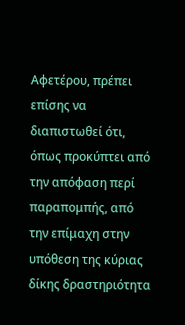Αφετέρου, πρέπει επίσης να διαπιστωθεί ότι, όπως προκύπτει από την απόφαση περί παραπομπής, από την επίμαχη στην υπόθεση της κύριας δίκης δραστηριότητα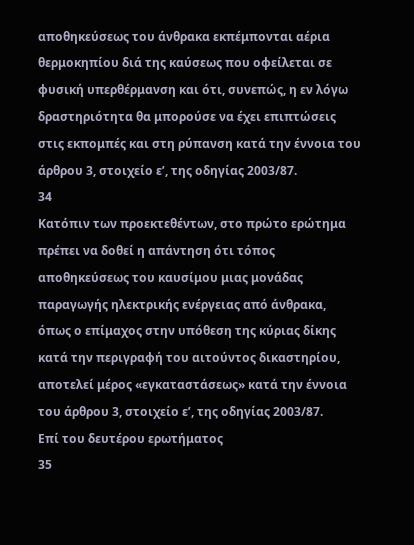αποθηκεύσεως του άνθρακα εκπέμπονται αέρια θερμοκηπίου διά της καύσεως που οφείλεται σε φυσική υπερθέρμανση και ότι, συνεπώς, η εν λόγω δραστηριότητα θα μπορούσε να έχει επιπτώσεις στις εκπομπές και στη ρύπανση κατά την έννοια του άρθρου 3, στοιχείο εʹ, της οδηγίας 2003/87.
34
Κατόπιν των προεκτεθέντων, στο πρώτο ερώτημα πρέπει να δοθεί η απάντηση ότι τόπος αποθηκεύσεως του καυσίμου μιας μονάδας παραγωγής ηλεκτρικής ενέργειας από άνθρακα, όπως ο επίμαχος στην υπόθεση της κύριας δίκης κατά την περιγραφή του αιτούντος δικαστηρίου, αποτελεί μέρος «εγκαταστάσεως» κατά την έννοια του άρθρου 3, στοιχείο εʹ, της οδηγίας 2003/87.
Επί του δευτέρου ερωτήματος
35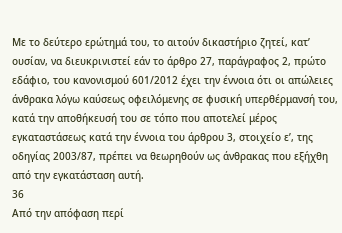Με το δεύτερο ερώτημά του, το αιτούν δικαστήριο ζητεί, κατ’ ουσίαν, να διευκρινιστεί εάν το άρθρο 27, παράγραφος 2, πρώτο εδάφιο, του κανονισμού 601/2012 έχει την έννοια ότι οι απώλειες άνθρακα λόγω καύσεως οφειλόμενης σε φυσική υπερθέρμανσή του, κατά την αποθήκευσή του σε τόπο που αποτελεί μέρος εγκαταστάσεως κατά την έννοια του άρθρου 3, στοιχείο εʹ, της οδηγίας 2003/87, πρέπει να θεωρηθούν ως άνθρακας που εξήχθη από την εγκατάσταση αυτή.
36
Από την απόφαση περί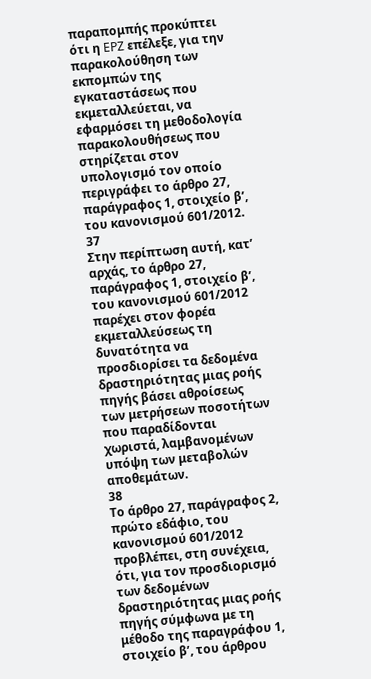παραπομπής προκύπτει ότι η EPZ επέλεξε, για την παρακολούθηση των εκπομπών της εγκαταστάσεως που εκμεταλλεύεται, να εφαρμόσει τη μεθοδολογία παρακολουθήσεως που στηρίζεται στον υπολογισμό τον οποίο περιγράφει το άρθρο 27, παράγραφος 1, στοιχείο βʹ, του κανονισμού 601/2012.
37
Στην περίπτωση αυτή, κατ’ αρχάς, το άρθρο 27, παράγραφος 1, στοιχείο βʹ, του κανονισμού 601/2012 παρέχει στον φορέα εκμεταλλεύσεως τη δυνατότητα να προσδιορίσει τα δεδομένα δραστηριότητας μιας ροής πηγής βάσει αθροίσεως των μετρήσεων ποσοτήτων που παραδίδονται χωριστά, λαμβανομένων υπόψη των μεταβολών αποθεμάτων.
38
Το άρθρο 27, παράγραφος 2, πρώτο εδάφιο, του κανονισμού 601/2012 προβλέπει, στη συνέχεια, ότι, για τον προσδιορισμό των δεδομένων δραστηριότητας μιας ροής πηγής σύμφωνα με τη μέθοδο της παραγράφου 1, στοιχείο βʹ, του άρθρου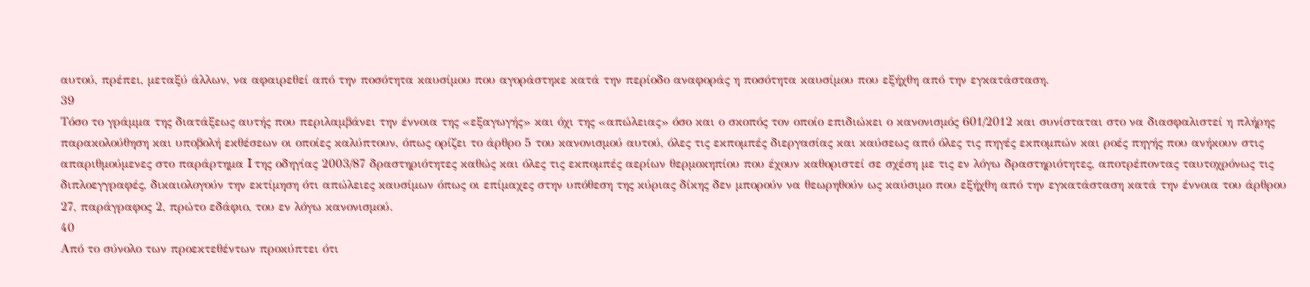αυτού, πρέπει, μεταξύ άλλων, να αφαιρεθεί από την ποσότητα καυσίμου που αγοράστηκε κατά την περίοδο αναφοράς η ποσότητα καυσίμου που εξήχθη από την εγκατάσταση.
39
Τόσο το γράμμα της διατάξεως αυτής που περιλαμβάνει την έννοια της «εξαγωγής» και όχι της «απώλειας» όσο και ο σκοπός τον οποίο επιδιώκει ο κανονισμός 601/2012 και συνίσταται στο να διασφαλιστεί η πλήρης παρακολούθηση και υποβολή εκθέσεων οι οποίες καλύπτουν, όπως ορίζει το άρθρο 5 του κανονισμού αυτού, όλες τις εκπομπές διεργασίας και καύσεως από όλες τις πηγές εκπομπών και ροές πηγής που ανήκουν στις απαριθμούμενες στο παράρτημα I της οδηγίας 2003/87 δραστηριότητες καθώς και όλες τις εκπομπές αερίων θερμοκηπίου που έχουν καθοριστεί σε σχέση με τις εν λόγω δραστηριότητες, αποτρέποντας ταυτοχρόνως τις διπλοεγγραφές, δικαιολογούν την εκτίμηση ότι απώλειες καυσίμων όπως οι επίμαχες στην υπόθεση της κύριας δίκης δεν μπορούν να θεωρηθούν ως καύσιμο που εξήχθη από την εγκατάσταση κατά την έννοια του άρθρου 27, παράγραφος 2, πρώτο εδάφιο, του εν λόγω κανονισμού.
40
Από το σύνολο των προεκτεθέντων προκύπτει ότι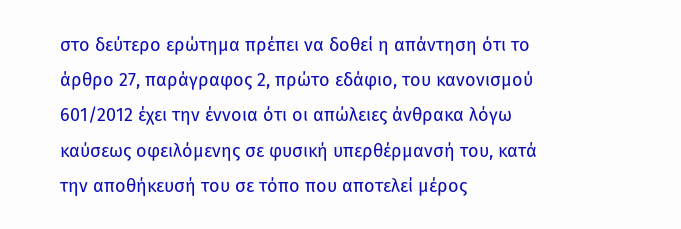στο δεύτερο ερώτημα πρέπει να δοθεί η απάντηση ότι το άρθρο 27, παράγραφος 2, πρώτο εδάφιο, του κανονισμού 601/2012 έχει την έννοια ότι οι απώλειες άνθρακα λόγω καύσεως οφειλόμενης σε φυσική υπερθέρμανσή του, κατά την αποθήκευσή του σε τόπο που αποτελεί μέρος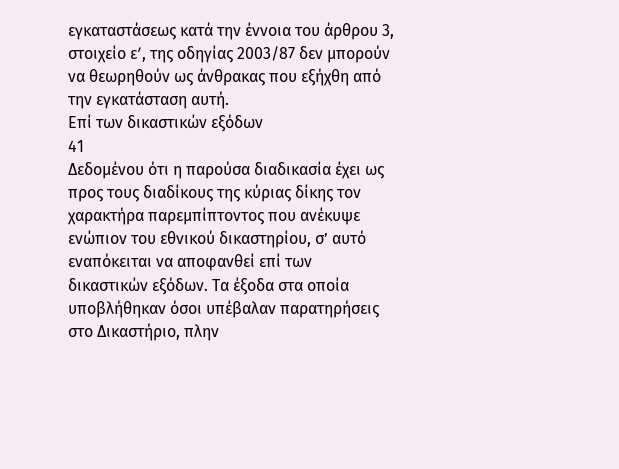εγκαταστάσεως κατά την έννοια του άρθρου 3, στοιχείο εʹ, της οδηγίας 2003/87 δεν μπορούν να θεωρηθούν ως άνθρακας που εξήχθη από την εγκατάσταση αυτή.
Επί των δικαστικών εξόδων
41
Δεδομένου ότι η παρούσα διαδικασία έχει ως προς τους διαδίκους της κύριας δίκης τον χαρακτήρα παρεμπίπτοντος που ανέκυψε ενώπιον του εθνικού δικαστηρίου, σ’ αυτό εναπόκειται να αποφανθεί επί των δικαστικών εξόδων. Τα έξοδα στα οποία υποβλήθηκαν όσοι υπέβαλαν παρατηρήσεις στο Δικαστήριο, πλην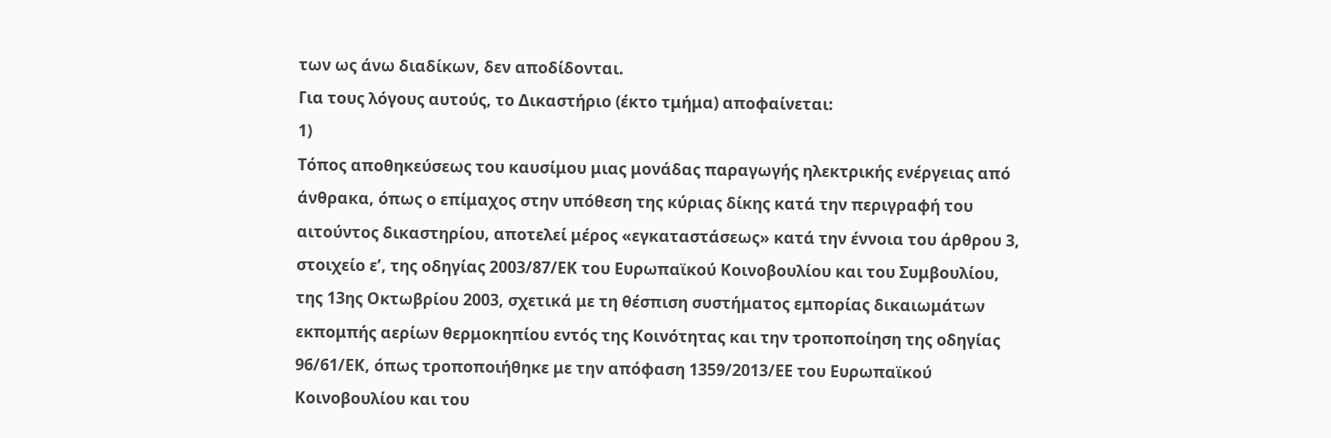των ως άνω διαδίκων, δεν αποδίδονται.
Για τους λόγους αυτούς, το Δικαστήριο (έκτο τμήμα) αποφαίνεται:
1)
Τόπος αποθηκεύσεως του καυσίμου μιας μονάδας παραγωγής ηλεκτρικής ενέργειας από άνθρακα, όπως ο επίμαχος στην υπόθεση της κύριας δίκης κατά την περιγραφή του αιτούντος δικαστηρίου, αποτελεί μέρος «εγκαταστάσεως» κατά την έννοια του άρθρου 3, στοιχείο εʹ, της οδηγίας 2003/87/ΕΚ του Ευρωπαϊκού Κοινοβουλίου και του Συμβουλίου, της 13ης Οκτωβρίου 2003, σχετικά με τη θέσπιση συστήματος εμπορίας δικαιωμάτων εκπομπής αερίων θερμοκηπίου εντός της Κοινότητας και την τροποποίηση της οδηγίας 96/61/ΕΚ, όπως τροποποιήθηκε με την απόφαση 1359/2013/ΕΕ του Ευρωπαϊκού Κοινοβουλίου και του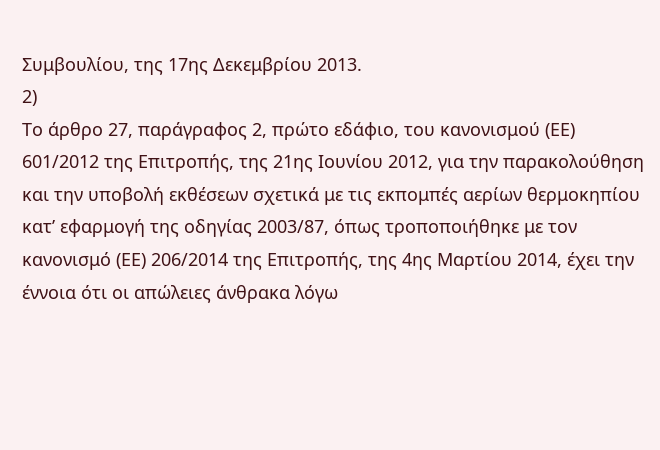Συμβουλίου, της 17ης Δεκεμβρίου 2013.
2)
Το άρθρο 27, παράγραφος 2, πρώτο εδάφιο, του κανονισμού (ΕΕ) 601/2012 της Επιτροπής, της 21ης Ιουνίου 2012, για την παρακολούθηση και την υποβολή εκθέσεων σχετικά με τις εκπομπές αερίων θερμοκηπίου κατ’ εφαρμογή της οδηγίας 2003/87, όπως τροποποιήθηκε με τον κανονισμό (ΕΕ) 206/2014 της Επιτροπής, της 4ης Μαρτίου 2014, έχει την έννοια ότι οι απώλειες άνθρακα λόγω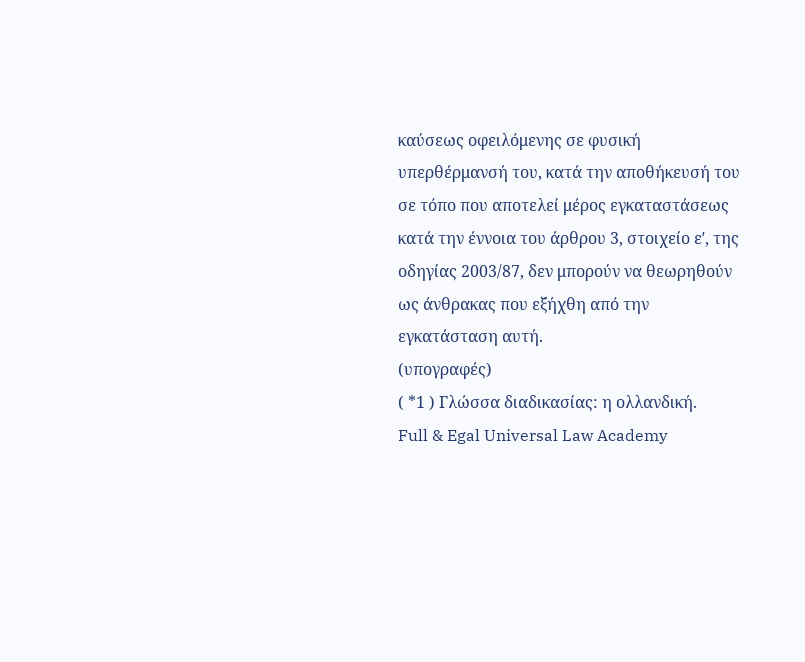καύσεως οφειλόμενης σε φυσική υπερθέρμανσή του, κατά την αποθήκευσή του σε τόπο που αποτελεί μέρος εγκαταστάσεως κατά την έννοια του άρθρου 3, στοιχείο εʹ, της οδηγίας 2003/87, δεν μπορούν να θεωρηθούν ως άνθρακας που εξήχθη από την εγκατάσταση αυτή.
(υπογραφές)
( *1 ) Γλώσσα διαδικασίας: η ολλανδική.
Full & Egal Universal Law Academy